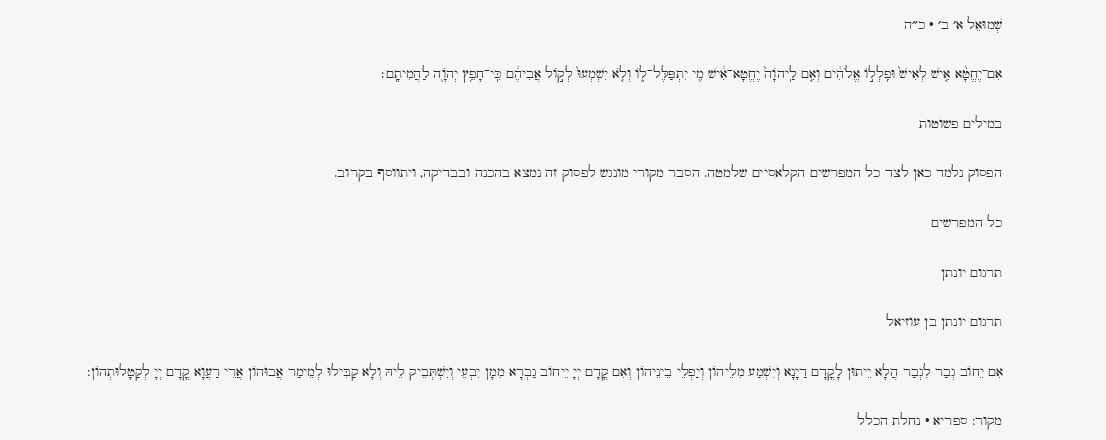שְׁמוּאֵל א׳ ב׳ · כ״ה

אִם־יֶחֱטָ֨א אִ֤ישׁ לְאִישׁ֙ וּפִֽלְל֣וֹ אֱלֹהִ֔ים וְאִ֤ם לַֽיהֹוָה֙ יֶחֱטָא־אִ֔ישׁ מִ֖י יִתְפַּלֶּל־ל֑וֹ וְלֹ֤א יִשְׁמְעוּ֙ לְק֣וֹל אֲבִיהֶ֔ם כִּֽי־חָפֵ֥ץ יְהֹוָ֖ה לַהֲמִיתָֽם׃

במילים פשוטות

הפסוק נלמד כאן לצד כל המפרשים הקלאסיים שלמטה. הסבר מקורי מונגש לפסוק זה נמצא בהכנה ובבדיקה, ויתווסף בקרוב.

כל המפרשים

תרגום יונתן

תרגום יונתן בן עוזיאל

אִם יֵחוֹב גְבַר לִגְבַר הֲלָא יֵיתוּן לָקֳדָם דַיָנָא וְיִשְׁמַע מִלֵיהוֹן וְיַפְלֵי בֵינֵיהוֹן וְאִם קֳדָם יְיָ יֵיחוֹב גַבְרָא מִמָן יִבְעֵי וְיִשְׁתְּבֵיק לֵיהּ וְלָא קַבִּילוּ לְמֵימַר אֲבוּהוֹן אֲרֵי רַעֲוָא קֳדָם יְיָ לְקַטָלוּתְהוֹן:

מקור: ספריא · נחלת הכלל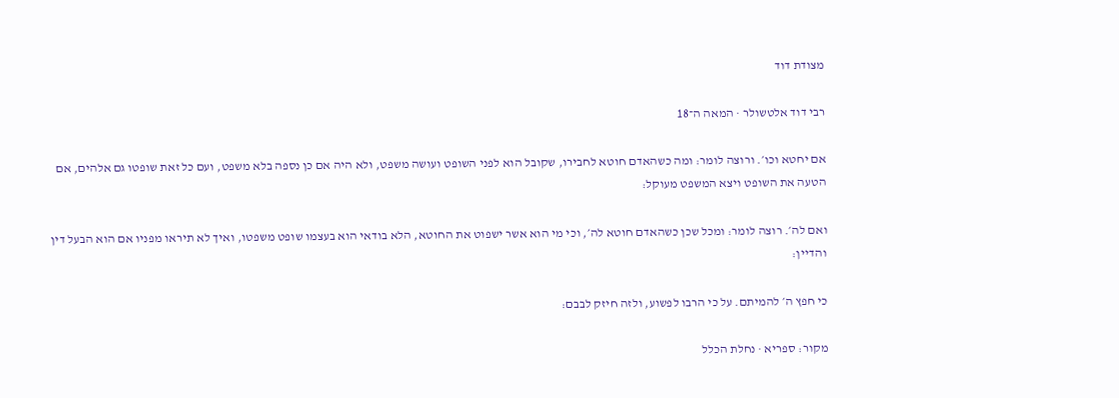מצודת דוד

רבי דוד אלטשולר · המאה ה־18

אם יחטא וכו׳. ורוצה לומר: ומה כשהאדם חוטא לחבירו, שקובל הוא לפני השופט ועושה משפט, ולא היה אם כן נספה בלא משפט, ועם כל זאת שופטו גם אלהים, אם הטעה את השופט ויצא המשפט מעוקל:

ואם לה׳. רוצה לומר: ומכל שכן כשהאדם חוטא לה׳, וכי מי הוא אשר ישפוט את החוטא, הלא בודאי הוא בעצמו שופט משפטו, ואיך לא תיראו מפניו אם הוא הבעל דין והדיין:

כי חפץ ה׳ להמיתם. על כי הרבו לפשוע, ולזה חיזק לבבם:

מקור: ספריא · נחלת הכלל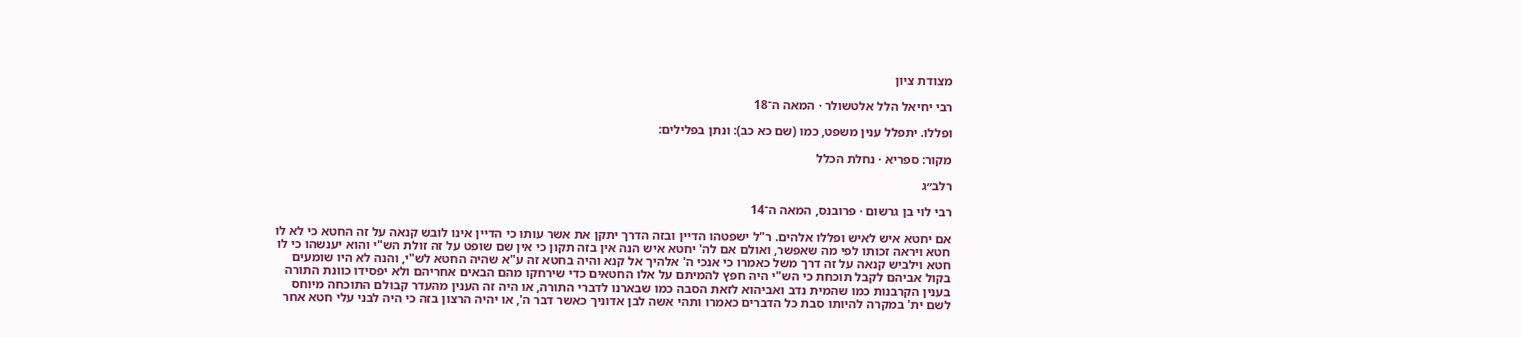מצודת ציון

רבי יחיאל הלל אלטשולר · המאה ה־18

ופללו. יתפלל ענין משפט, כמו (שם כא כב): ונתן בפלילים:

מקור: ספריא · נחלת הכלל

רלב״ג

רבי לוי בן גרשום · פרובנס, המאה ה־14

אם יחטא איש לאיש ופללו אלהים. ר"ל ישפטהו הדיין ובזה הדרך יתקן את אשר עותו כי הדיין אינו לובש קנאה על זה החטא כי לא לו חטא ויראה זכותו לפי מה שאפשר, ואולם אם לה' יחטא איש הנה אין בזה תקון כי אין שם שופט על זה זולת הש"י והוא יענשהו כי לו חטא וילביש קנאה על זה דרך משל כאמרו כי אנכי ה' אלהיך אל קנא והיה בחטא זה ע"א שהיה החטא לש"י, והנה לא היו שומעים בקול אביהם לקבל תוכחת כי הש"י היה חפץ להמיתם על אלו החטאים כדי שירחקו מהם הבאים אחריהם ולא יפסידו כוונת התורה בענין הקרבנות כמו שהמית נדב ואביהוא לזאת הסבה כמו שבארנו לדברי התורה, או היה זה הענין מהעדר קבולם התוכחה מיוחס לשם ית' במקרה להיותו סבת כל הדברים כאמרו ותהי אשה לבן אדוניך כאשר דבר ה', או יהיה הרצון בזה כי היה לבני עלי חטא אחר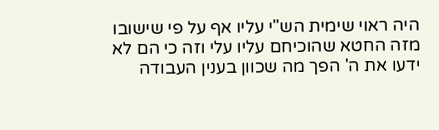היה ראוי שימית הש"י עליו אף על פי שישובו מזה החטא שהוכיחם עליו עלי וזה כי הם לא ידעו את ה' הפך מה שכוון בענין העבודה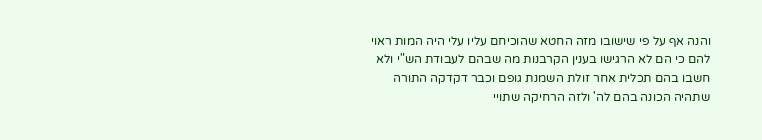והנה אף על פי שישובו מזה החטא שהוכיחם עליו עלי היה המות ראוי להם כי הם לא הרגישו בענין הקרבנות מה שבהם לעבודת הש"י ולא חשבו בהם תכלית אחר זולת השמנת גופם וכבר דקדקה התורה שתהיה הכונה בהם לה' ולזה הרחיקה שתויי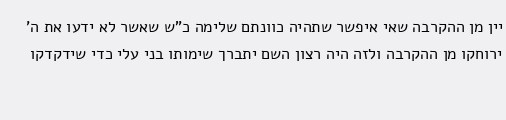יין מן ההקרבה שאי איפשר שתהיה כוונתם שלימה כ"ש שאשר לא ידעו את ה' ירוחקו מן ההקרבה ולזה היה רצון השם יתברך שימותו בני עלי כדי שידקדקו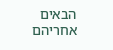הבאים אחריהם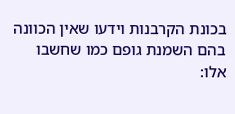בכונת הקרבנות וידעו שאין הכוונה בהם השמנת גופם כמו שחשבו אלו: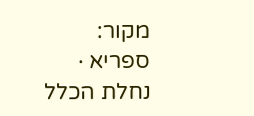מקור: ספריא · נחלת הכלל